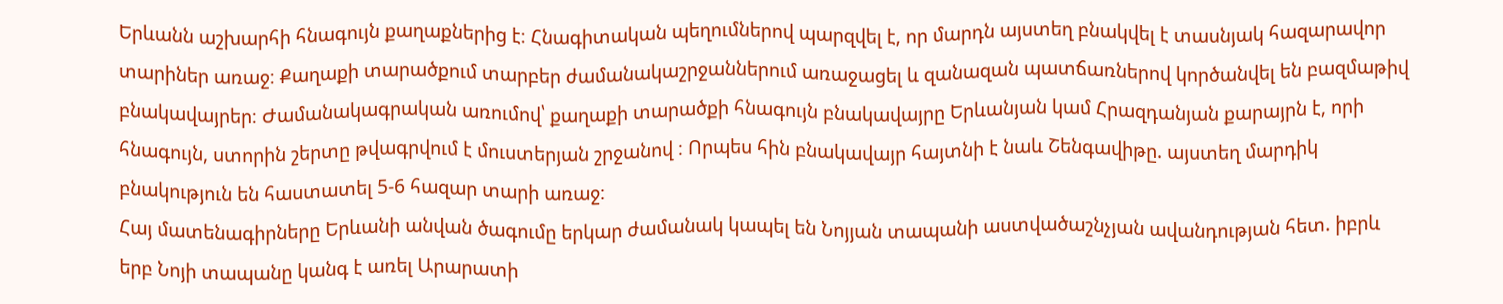Երևանն աշխարհի հնագույն քաղաքներից է։ Հնագիտական պեղումներով պարզվել է, որ մարդն այստեղ բնակվել է տասնյակ հազարավոր տարիներ առաջ։ Քաղաքի տարածքում տարբեր ժամանակաշրջաններում առաջացել և զանազան պատճառներով կործանվել են բազմաթիվ բնակավայրեր։ Ժամանակագրական առումով՝ քաղաքի տարածքի հնագույն բնակավայրը Երևանյան կամ Հրազդանյան քարայրն է, որի հնագույն, ստորին շերտը թվագրվում է մուստերյան շրջանով ։ Որպես հին բնակավայր հայտնի է նաև Շենգավիթը. այստեղ մարդիկ բնակություն են հաստատել 5-6 հազար տարի առաջ։
Հայ մատենագիրները Երևանի անվան ծագումը երկար ժամանակ կապել են Նոյյան տապանի աստվածաշնչյան ավանդության հետ. իբրև երբ Նոյի տապանը կանգ է առել Արարատի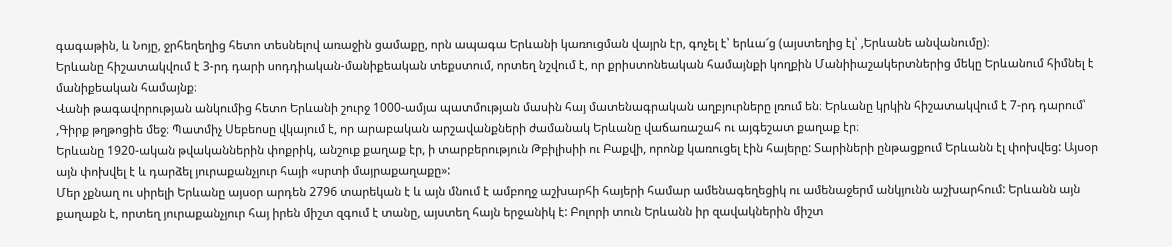գագաթին, և Նոյը, ջրհեղեղից հետո տեսնելով առաջին ցամաքը, որն ապագա Երևանի կառուցման վայրն էր, գոչել է՝ երևա՜ց (այստեղից էլ՝ ,Երևանե անվանումը)։
Երևանը հիշատակվում է 3-րդ դարի սոդդիական-մանիքեական տեքստում, որտեղ նշվում է, որ քրիստոնեական համայնքի կողքին Մանիիաշակերտներից մեկը Երևանում հիմնել է մանիքեական համայնք։
Վանի թագավորության անկումից հետո Երևանի շուրջ 1000-ամյա պատմության մասին հայ մատենագրական աղբյուրները լռում են։ Երևանը կրկին հիշատակվում է 7-րդ դարում՝ ,Գիրք թղթոցիե մեջ։ Պատմիչ Սեբեոսը վկայում է, որ արաբական արշավանքների ժամանակ Երևանը վաճառաշահ ու այգեշատ քաղաք էր։
Երևանը 1920-ական թվականներին փոքրիկ, անշուք քաղաք էր, ի տարբերություն Թբիլիսիի ու Բաքվի, որոնք կառուցել էին հայերը: Տարիների ընթացքում Երևանն էլ փոխվեց: Այսօր այն փոխվել է և դարձել յուրաքանչյուր հայի «սրտի մայրաքաղաքը»:
Մեր չքնաղ ու սիրելի Երևանը այսօր արդեն 2796 տարեկան է և այն մնում է ամբողջ աշխարհի հայերի համար ամենագեղեցիկ ու ամենաջերմ անկյունն աշխարհում: Երևանն այն քաղաքն է, որտեղ յուրաքանչյուր հայ իրեն միշտ զգում է տանը, այստեղ հայն երջանիկ է: Բոլորի տուն Երևանն իր զավակներին միշտ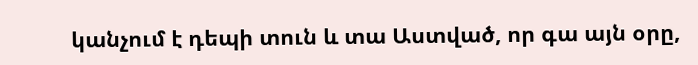կանչում է դեպի տուն և տա Աստված, որ գա այն օրը,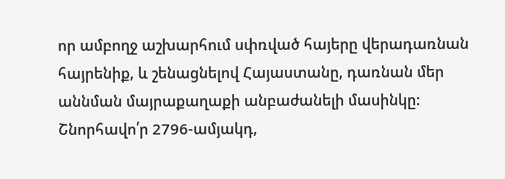որ ամբողջ աշխարհում սփռված հայերը վերադառնան հայրենիք, և շենացնելով Հայաստանը, դառնան մեր աննման մայրաքաղաքի անբաժանելի մասինկը:
Շնորհավո՛ր 2796-ամյակդ,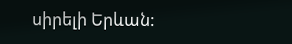սիրելի Երևան: